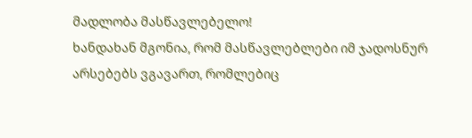მადლობა მასწავლებელო!
ხანდახან მგონია, რომ მასწავლებლები იმ ჯადოსნურ არსებებს ვგავართ, რომლებიც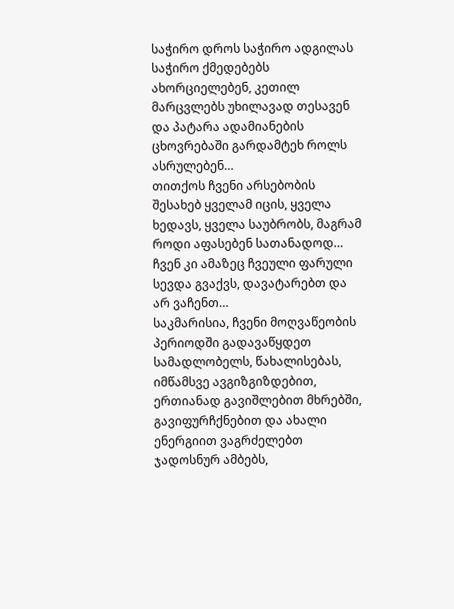საჭირო დროს საჭირო ადგილას საჭირო ქმედებებს ახორციელებენ, კეთილ მარცვლებს უხილავად თესავენ და პატარა ადამიანების ცხოვრებაში გარდამტეხ როლს ასრულებენ…
თითქოს ჩვენი არსებობის შესახებ ყველამ იცის, ყველა ხედავს, ყველა საუბრობს, მაგრამ როდი აფასებენ სათანადოდ… ჩვენ კი ამაზეც ჩვეული ფარული სევდა გვაქვს, დავატარებთ და არ ვაჩენთ…
საკმარისია, ჩვენი მოღვაწეობის პერიოდში გადავაწყდეთ სამადლობელს, წახალისებას, იმწამსვე ავგიზგიზდებით, ერთიანად გავიშლებით მხრებში, გავიფურჩქნებით და ახალი ენერგიით ვაგრძელებთ ჯადოსნურ ამბებს,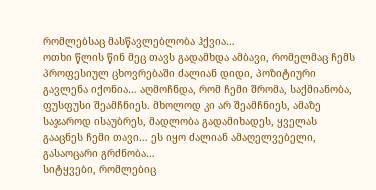რომლებსაც მასწავლებლობა ჰქვია…
ოთხი წლის წინ მეც თავს გადამხდა ამბავი, რომელმაც ჩემს პროფესიულ ცხოვრებაში ძალიან დიდი, პოზიტიური გავლენა იქონია… აღმოჩნდა, რომ ჩემი შრომა, საქმიანობა, ფუსფუსი შეამჩნიეს. მხოლოდ კი არ შეამჩნიეს, ამაზე საჯაროდ ისაუბრეს, მადლობა გადამიხადეს, ყველას გააცნეს ჩემი თავი… ეს იყო ძალიან ამაღელვებელი, გასაოცარი გრძნობა…
სიტყვები, რომლებიც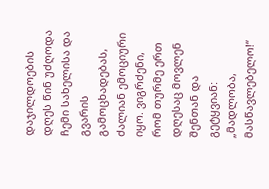დაჯილდოების დღეს წინ უძღოდა ჩემი სახელისა და გვარის გამოცხადებას, ძალიან ემოციური იყო. ვიგრძენი, რომ თურმე ერთ დღესაც მოვლენ შენთან და გეტყვიან: „მადლობა, მასწავლებელო!“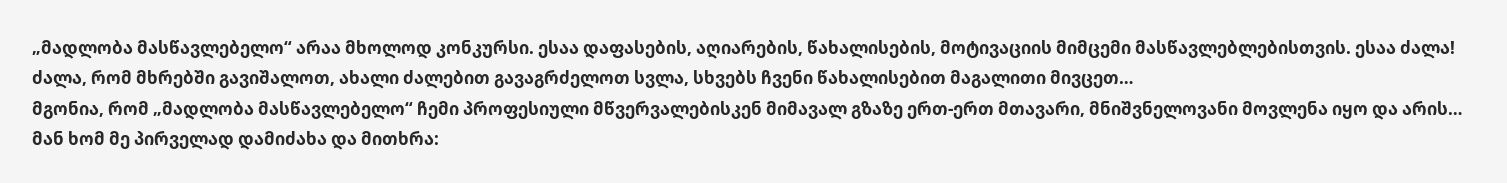„მადლობა მასწავლებელო“ არაა მხოლოდ კონკურსი. ესაა დაფასების, აღიარების, წახალისების, მოტივაციის მიმცემი მასწავლებლებისთვის. ესაა ძალა! ძალა, რომ მხრებში გავიშალოთ, ახალი ძალებით გავაგრძელოთ სვლა, სხვებს ჩვენი წახალისებით მაგალითი მივცეთ…
მგონია, რომ „მადლობა მასწავლებელო“ ჩემი პროფესიული მწვერვალებისკენ მიმავალ გზაზე ერთ-ერთ მთავარი, მნიშვნელოვანი მოვლენა იყო და არის… მან ხომ მე პირველად დამიძახა და მითხრა: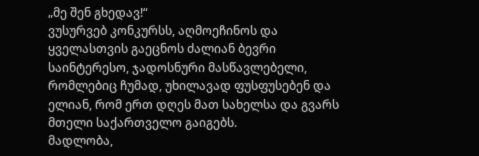„მე შენ გხედავ!“
ვუსურვებ კონკურსს, აღმოეჩინოს და ყველასთვის გაეცნოს ძალიან ბევრი საინტერესო, ჯადოსნური მასწავლებელი, რომლებიც ჩუმად, უხილავად ფუსფუსებენ და ელიან, რომ ერთ დღეს მათ სახელსა და გვარს მთელი საქართველო გაიგებს.
მადლობა,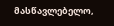მასწავლებელო,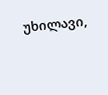უხილავი,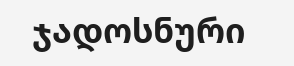ჯადოსნური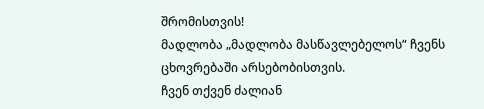შრომისთვის!
მადლობა „მადლობა მასწავლებელოს“ ჩვენს ცხოვრებაში არსებობისთვის.
ჩვენ თქვენ ძალიან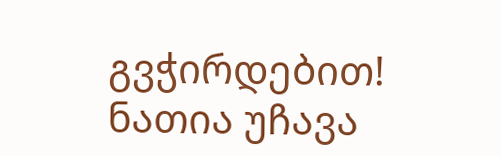გვჭირდებით!
ნათია უჩავა